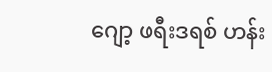ဂျော့ ဖရီးဒရစ် ဟန်း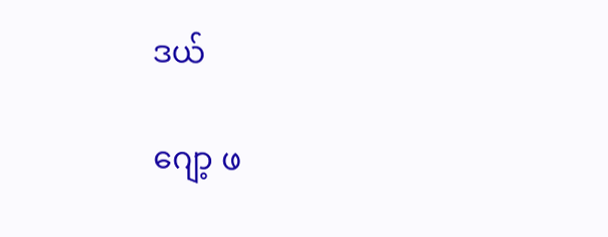ဒယ်

ဂျော့ ဖ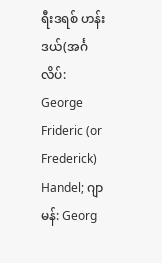ရီးဒရစ် ဟန်းဒယ်(အင်္ဂလိပ်: George Frideric (or Frederick) Handel; ဂျာမန်: Georg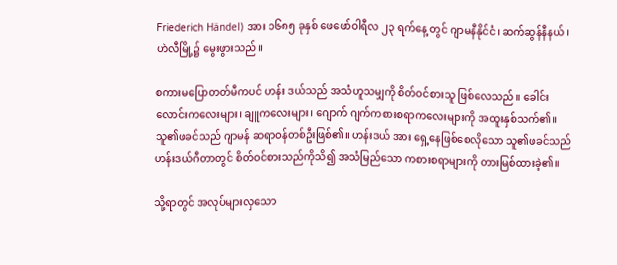Friederich Händel) အား ၁၆၈၅ ခုနှစ် ဖေဖော်ဝါရီလ ၂၃ ရက်နေ့ တွင် ဂျာမနီနိုင်ငံ၊ ဆက်ဆွန်နီနယ်၊ ဟဲလီမြို့၌ မွေးဖွားသည်။

စကားမပြောတတ်မီကပင် ဟန်း ဒယ်သည် အသံဟူသမျှကို စိတ်ဝင်စားသူ ဖြစ်လေသည်။ ခေါင်းလောင်းကလေးများ၊ ချူကလေးများ၊ ဂျောက် ဂျက်ကစားစရာကလေးများကို အထူးနှစ်သက်၏။ သူ၏ဖခင်သည် ဂျာမန် ဆရာဝန်တစ်ဦးဖြစ်၏။ ဟန်းဒယ် အား ရှေ့နေဖြစ်စေလိုသော သူ၏ဖခင်သည် ဟန်းဒယ်ဂီတာတွင် စိတ်ဝင်စားသည်ကိုသိ၍ အသံမြည်သော ကစားစရာများကို တားမြစ်ထားခဲ့၏။

သို့ရာတွင် အလုပ်များလှသော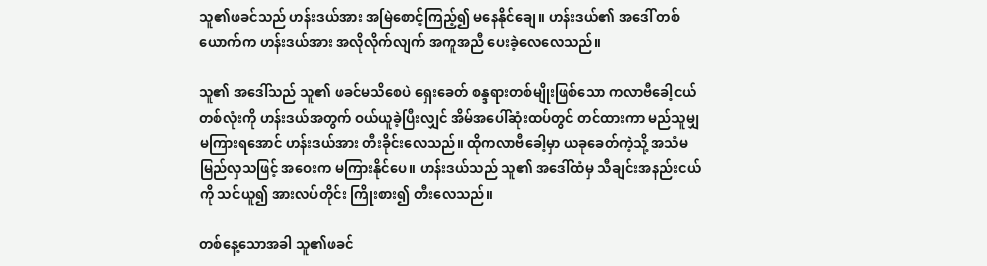သူ၏ဖခင်သည် ဟန်းဒယ်အား အမြဲစောင့်ကြည့်၍ မနေနိုင်ချေ။ ဟန်းဒယ်၏ အဒေါ် တစ်ယောက်က ဟန်းဒယ်အား အလိုလိုက်လျက် အကူအညီ ပေးခဲ့လေလေသည်။

သူ၏ အဒေါ်သည် သူ၏ ဖခင်မသိစေပဲ ရှေးခေတ် စန္ဒရားတစ်မျိုးဖြစ်သော ကလာဗီခေါ့ငယ်တစ်လုံးကို ဟန်းဒယ်အတွက် ဝယ်ယူခဲ့ပြီးလျှင် အိမ်အပေါ်ဆုံးထပ်တွင် တင်ထားကာ မည်သူမျှ မကြားရအောင် ဟန်းဒယ်အား တီးခိုင်းလေသည်။ ထိုကလာဗီခေါ့မှာ ယခုခေတ်ကဲ့သို့ အသံမမြည်လှသဖြင့် အဝေးက မကြားနိုင်ပေ။ ဟန်းဒယ်သည် သူ၏ အဒေါ်ထံမှ သီချင်းအနည်းငယ်ကို သင်ယူ၍ အားလပ်တိုင်း ကြိုးစား၍ တီးလေသည်။

တစ်နေ့သောအခါ သူ၏ဖခင်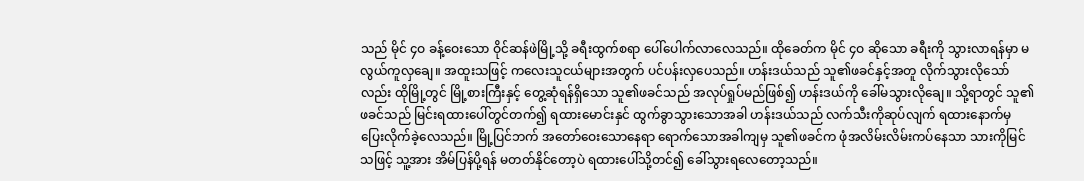သည် မိုင် ၄ဝ ခန့်ဝေးသော ဝိုင်ဆန်ဖဲမြို့သို့ ခရီးထွက်စရာ ပေါ်ပေါက်လာလေသည်။ ထိုခေတ်က မိုင် ၄ဝ ဆိုသော ခရီးကို သွားလာရန်မှာ မလွယ်ကူလှချေ။ အထူးသဖြင့် ကလေးသူငယ်များအတွက် ပင်ပန်းလှပေသည်။ ဟန်းဒယ်သည် သူ၏ဖခင်နှင့်အတူ လိုက်သွားလိုသော် လည်း ထိုမြို့တွင် မြို့စားကြီးနှင့် တွေ့ဆုံရန်ရှိသော သူ၏ဖခင်သည် အလုပ်ရှုပ်မည်ဖြစ်၍ ဟန်းဒယ်ကို ခေါ်မသွားလိုချေ။ သို့ရာတွင် သူ၏ ဖခင်သည် မြင်းရထားပေါ်တွင်တက်၍ ရထားမောင်းနှင် ထွက်ခွာသွားသောအခါ ဟန်းဒယ်သည် လက်သီးကိုဆုပ်လျက် ရထားနောက်မှ ပြေးလိုက်ခဲ့လေသည်။ မြို့ပြင်ဘက် အတော်ဝေးသောနေရာ ရောက်သောအခါကျမှ သူ၏ဖခင်က ဖုံအလိမ်းလိမ်းကပ်နေသာ သားကိုမြင်သဖြင့် သူ့အား အိမ်ပြန်ပို့ရန် မတတ်နိုင်တော့ပဲ ရထားပေါ်သို့တင်၍ ခေါ်သွားရလေတော့သည်။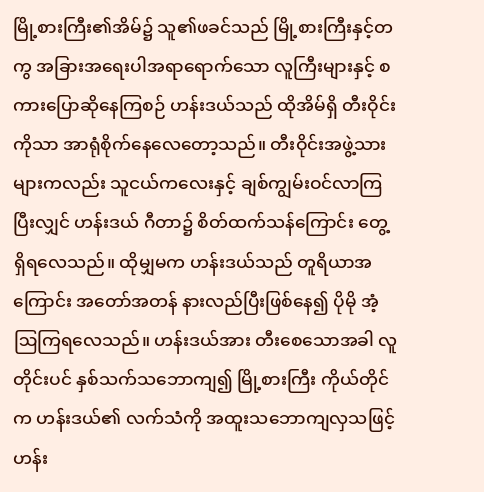မြို့စားကြီး၏အိမ်၌ သူ၏ဖခင်သည် မြို့စားကြီးနှင့်တကွ အခြားအရေးပါအရာရောက်သော လူကြီးများနှင့် စကားပြောဆိုနေကြစဉ် ဟန်းဒယ်သည် ထိုအိမ်ရှိ တီးဝိုင်းကိုသာ အာရုံစိုက်နေလေတော့သည်။ တီးဝိုင်းအဖွဲ့သားများကလည်း သူငယ်ကလေးနှင့် ချစ်ကျွမ်းဝင်လာကြပြီးလျှင် ဟန်းဒယ် ဂီတာ၌ စိတ်ထက်သန်ကြောင်း တွေ့ရှိရလေသည်။ ထိုမျှမက ဟန်းဒယ်သည် တူရိယာအကြောင်း အတော်အတန် နားလည်ပြီးဖြစ်နေ၍ ပိုမို အံ့ဩကြရလေသည်။ ဟန်းဒယ်အား တီးစေသောအခါ လူတိုင်းပင် နှစ်သက်သဘောကျ၍ မြို့စားကြီး ကိုယ်တိုင်က ဟန်းဒယ်၏ လက်သံကို အထူးသဘောကျလှသဖြင့် ဟန်း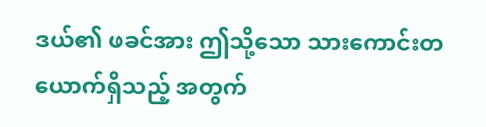ဒယ်၏ ဖခင်အား ဤသို့သော သားကောင်းတယောက်ရှိသည့် အတွက်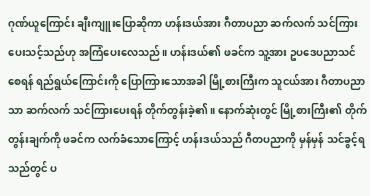ဂုဏ်ယူကြောင်း ချီးကျူးပြောဆိုကာ ဟန်းဒယ်အား ဂီတာပညာ ဆက်လက် သင်ကြားပေးသင့်သည်ဟု အကြံပေးလေသည်။ ဟန်းဒယ်၏ ဖခင်က သူ့အား ဥပဒေပညာသင် စေရန် ရည်ရွယ်ကြောင်းကို ပြောကြားသောအခါ မြို့စားကြီးက သူငယ်အား ဂီတာပညာသာ ဆက်လက် သင်ကြားပေးရန် တိုက်တွန်းခဲ့၏။ နောက်ဆုံးတွင် မြို့စားကြီး၏ တိုက်တွန်းချက်ကို ဖခင်က လက်ခံသောကြောင့် ဟန်းဒယ်သည် ဂီတပညာကို မှန်မှန် သင်ခွင့်ရသည်တွင် ပ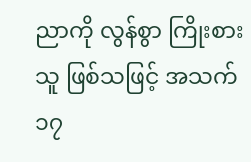ညာကို လွန်စွာ ကြိုးစားသူ ဖြစ်သဖြင့် အသက် ၁၇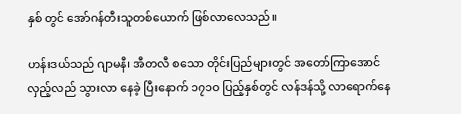နှစ် တွင် အော်ဂန်တီးသူတစ်ယောက် ဖြစ်လာလေသည်။

ဟန်းဒယ်သည် ဂျာမနီ၊ အီတလီ စသော တိုင်းပြည်များတွင် အတော်ကြာအောင် လှည့်လည် သွားလာ နေခဲ့ ပြီးနောက် ၁၇၁ဝ ပြည့်နှစ်တွင် လန်ဒန်သို့ လာရောက်နေ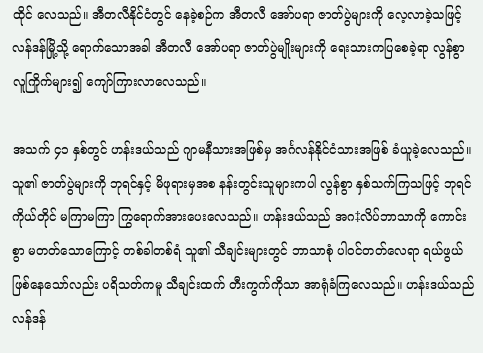ထိုင် လေသည်။ အီတလီနိုင်ငံတွင် နေခဲ့စဉ်က အီတလီ အော်ပရာ ဇာတ်ပွဲများကို လေ့လာခဲ့သဖြင့် လန်ဒန်မြို့သို့ ရောက်သောအခါ အီတလီ အော်ပရာ ဇာတ်ပွဲမျိုးများကို ရေးသားကပြစေခဲ့ရာ လွန်စွာ လူကြိုက်များ၍ ကျော်ကြားလာလေသည်။

အသက် ၄၁ နှစ်တွင် ဟန်းဒယ်သည် ဂျာမနီသားအဖြစ်မှ အင်္ဂလန်နိုင်ငံသားအဖြစ် ခံယူခဲ့လေသည်။ သူ၏ ဇာတ်ပွဲများကို ဘုရင်နှင့် မိဖုရားမှအစ နန်းတွင်းသူများကပါ လွန်စွာ နှစ်သက်ကြသဖြင့် ဘုရင်ကိုယ်တိုင် မကြာမကြာ ကြွရောက်အားပေးလေသည်။ ဟန်းဒယ်သည် အဂ‡လိပ်ဘာသာကို ကောင်းစွာ မတတ်သောကြောင့် တစ်ခါတစ်ရံ သူ၏ သီချင်းများတွင် ဘာသာစုံ ပါဝင်တတ်လေရာ ရယ်ဖွယ်ဖြစ်နေသော်လည်း ပရိသတ်ကမူ သီချင်းထက် တီးကွက်ကိုသာ အာရုံခံကြလေသည်။ ဟန်းဒယ်သည် လန်ဒန်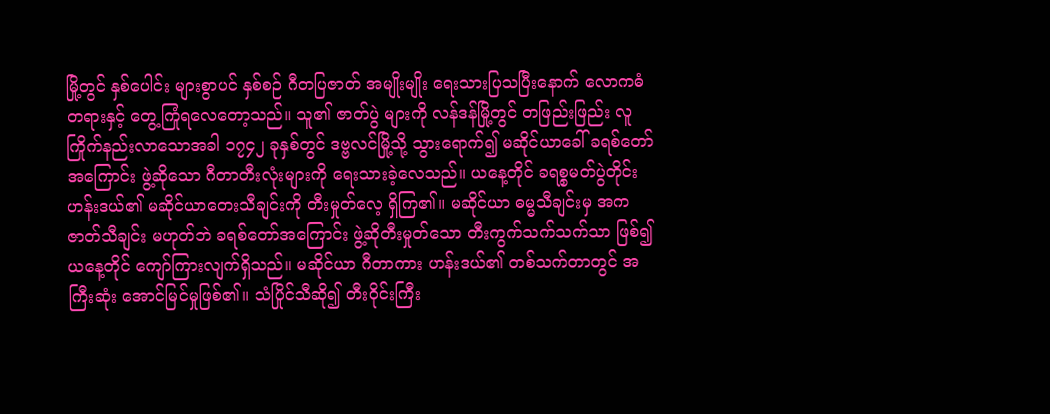မြို့တွင် နှစ်ပေါင်း များစွာပင် နှစ်စဉ် ဂီတပြဇာတ် အမျိုးမျိုး ရေးသားပြသပြီးနောက် လောကဓံတရားနှင့် တွေ့ကြုံရလေတော့သည်။ သူ၏ ဇာတ်ပွဲ များကို လန်ဒန်မြို့တွင် တဖြည်းဖြည်း လူကြိုက်နည်းလာသောအခါ ၁၇၄၂ ခုနှစ်တွင် ဒဗ္ဗလင်မြို့သို့ သွားရောက်၍ မဆိုင်ယာခေါ် ခရစ်တော်အကြောင်း ဖွဲ့ဆိုသော ဂီတာတီးလုံးများကို ရေးသားခဲ့လေသည်။ ယနေ့တိုင် ခရစ္စမတ်ပွဲတိုင်း ဟန်းဒယ်၏ မဆိုင်ယာတေးသီချင်းကို တီးမှုတ်လေ့ ရှိကြ၏။ မဆိုင်ယာ ဓမ္မသီချင်းမှ အကဇာတ်သီချင်း မဟုတ်ဘဲ ခရစ်တော်အကြောင်း ဖွဲ့ဆိုတီးမှုတ်သော တီးကွက်သက်သက်သာ ဖြစ်၍ ယနေ့တိုင် ကျော်ကြားလျက်ရှိသည်။ မဆိုင်ယာ ဂီတာကား ဟန်းဒယ်၏ တစ်သက်တာတွင် အကြီးဆုံး အောင်မြင်မှုဖြစ်၏။ သံပြိုင်သီဆို၍ တီးဝိုင်းကြီး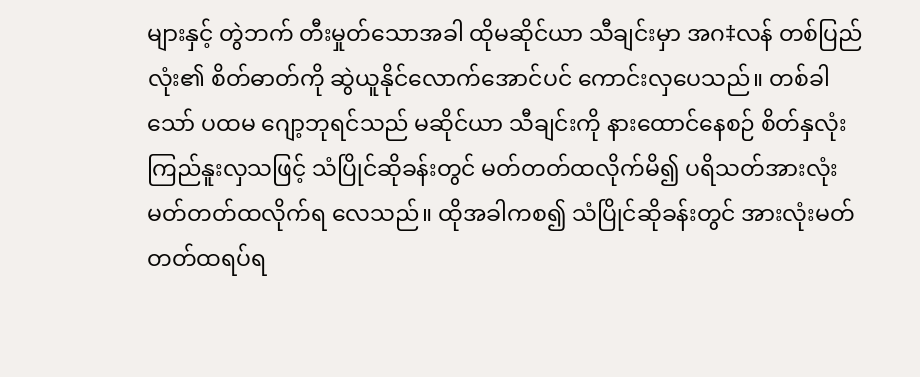များနှင့် တွဲဘက် တီးမှုတ်သောအခါ ထိုမဆိုင်ယာ သီချင်းမှာ အဂ‡လန် တစ်ပြည်လုံး၏ စိတ်ဓာတ်ကို ဆွဲယူနိုင်လောက်အောင်ပင် ကောင်းလှပေသည်။ တစ်ခါသော် ပထမ ဂျော့ဘုရင်သည် မဆိုင်ယာ သီချင်းကို နားထောင်နေစဉ် စိတ်နှလုံးကြည်နူးလှသဖြင့် သံပြိုင်ဆိုခန်းတွင် မတ်တတ်ထလိုက်မိ၍ ပရိသတ်အားလုံး မတ်တတ်ထလိုက်ရ လေသည်။ ထိုအခါကစ၍ သံပြိုင်ဆိုခန်းတွင် အားလုံးမတ်တတ်ထရပ်ရ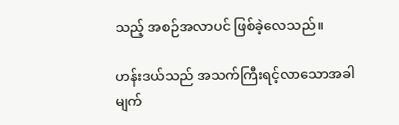သည့် အစဉ်အလာပင် ဖြစ်ခဲ့လေသည်။

ဟန်းဒယ်သည် အသက်ကြီးရင့်လာသောအခါ မျက်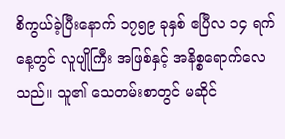စိကွယ်ခဲ့ပြီးနောက် ၁၇၅၉ ခုနှစ် ဧပြီလ ၁၄ ရက်နေ့တွင် လူပျိုကြီး အဖြစ်နှင့် အနိစ္စရောက်လေသည်။ သူ၏ သေတမ်းစာတွင် မဆိုင်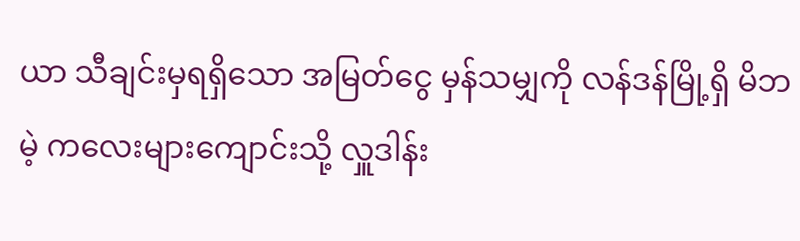ယာ သီချင်းမှရရှိသော အမြတ်ငွေ မှန်သမျှကို လန်ဒန်မြို့ရှိ မိဘမဲ့ ကလေးများကျောင်းသို့ လှူဒါန်း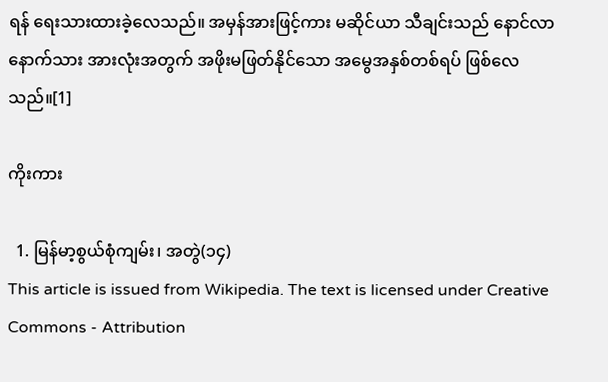ရန် ရေးသားထားခဲ့လေသည်။ အမှန်အားဖြင့်ကား မဆိုင်ယာ သီချင်းသည် နောင်လာနောက်သား အားလုံးအတွက် အဖိုးမဖြတ်နိုင်သော အမွေအနှစ်တစ်ရပ် ဖြစ်လေသည်။[1]

ကိုးကား

  1. မြန်မာ့စွယ်စုံကျမ်း၊ အတွဲ(၁၄)
This article is issued from Wikipedia. The text is licensed under Creative Commons - Attribution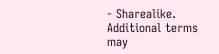- Sharealike. Additional terms may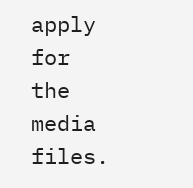apply for the media files.